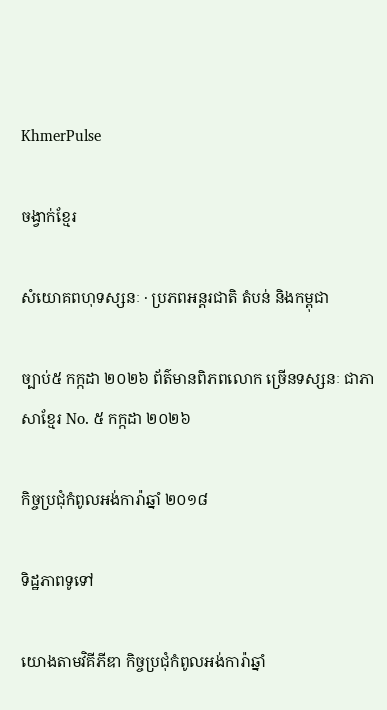KhmerPulse

ចង្វាក់ខ្មែរ

សំយោគពហុទស្សនៈ · ប្រភពអន្តរជាតិ តំបន់ និងកម្ពុជា

ច្បាប់៥ កក្កដា ២០២៦ ព័ត៌មានពិភពលោក ច្រើនទស្សនៈ ជាភាសាខ្មែរ No. ៥ កក្កដា ២០២៦

កិច្ចប្រជុំកំពូលអង់ការ៉ាឆ្នាំ ២០១៨

ទិដ្ឋភាពទូទៅ

យោងតាមវិគីភីឌា កិច្ចប្រជុំកំពូលអង់ការ៉ាឆ្នាំ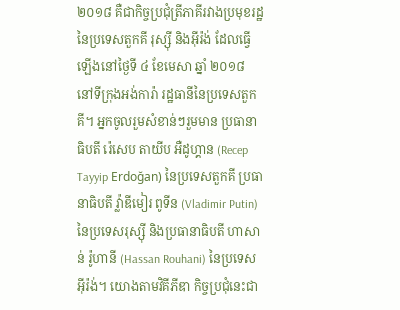២០១៨ គឺជាកិច្ចប្រជុំត្រីភាគីរវាងប្រមុខរដ្ឋនៃប្រទេសតួកគី រុស្ស៊ី និងអ៊ីរ៉ង់ ដែលធ្វើឡើងនៅថ្ងៃទី ៤ ខែមេសា ឆ្នាំ ២០១៨ នៅទីក្រុងអង់ការ៉ា រដ្ឋធានីនៃប្រទេសតួកគី។ អ្នកចូលរួមសំខាន់ៗរួមមាន ប្រធានាធិបតី រ៉េសេប តាយីប អឺដូហ្គាន (Recep Tayyip Erdoğan) នៃប្រទេសតួកគី ប្រធានាធិបតី វ្ល៉ាឌីមៀរ ពូទីន (Vladimir Putin) នៃប្រទេសរុស្ស៊ី និងប្រធានាធិបតី ហាសាន់ រ៉ូហានី (Hassan Rouhani) នៃប្រទេសអ៊ីរ៉ង់។ យោងតាមវិគីភីឌា កិច្ចប្រជុំនេះជា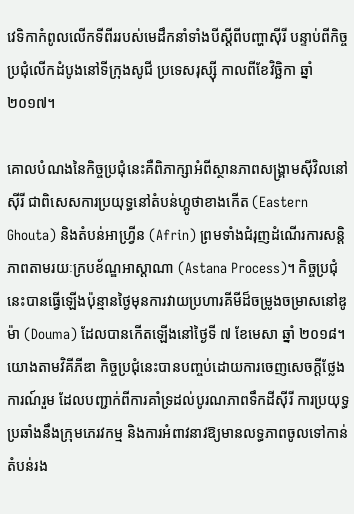វេទិកាកំពូលលើកទីពីររបស់មេដឹកនាំទាំងបីស្តីពីបញ្ហាស៊ីរី បន្ទាប់ពីកិច្ចប្រជុំលើកដំបូងនៅទីក្រុងសូជី ប្រទេសរុស្ស៊ី កាលពីខែវិច្ឆិកា ឆ្នាំ ២០១៧។

គោលបំណងនៃកិច្ចប្រជុំនេះគឺពិភាក្សាអំពីស្ថានភាពសង្គ្រាមស៊ីវិលនៅស៊ីរី ជាពិសេសការប្រយុទ្ធនៅតំបន់ហ្គូថាខាងកើត (Eastern Ghouta) និងតំបន់អាហ្វ្រីន (Afrin) ព្រមទាំងជំរុញដំណើរការសន្តិភាពតាមរយៈក្របខ័ណ្ឌអាស្តាណា (Astana Process)។ កិច្ចប្រជុំនេះបានធ្វើឡើងប៉ុន្មានថ្ងៃមុនការវាយប្រហារគីមីដ៏ចម្រូងចម្រាសនៅឌូម៉ា (Douma) ដែលបានកើតឡើងនៅថ្ងៃទី ៧ ខែមេសា ឆ្នាំ ២០១៨។ យោងតាមវិគីភីឌា កិច្ចប្រជុំនេះបានបញ្ចប់ដោយការចេញសេចក្តីថ្លែងការណ៍រួម ដែលបញ្ជាក់ពីការគាំទ្រដល់បូរណភាពទឹកដីស៊ីរី ការប្រយុទ្ធប្រឆាំងនឹងក្រុមភេរវកម្ម និងការអំពាវនាវឱ្យមានលទ្ធភាពចូលទៅកាន់តំបន់រង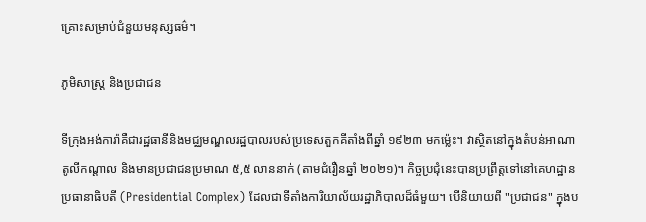គ្រោះសម្រាប់ជំនួយមនុស្សធម៌។

ភូមិសាស្ត្រ និងប្រជាជន

ទីក្រុងអង់ការ៉ាគឺជារដ្ឋធានីនិងមជ្ឈមណ្ឌលរដ្ឋបាលរបស់ប្រទេសតួកគីតាំងពីឆ្នាំ ១៩២៣ មកម្ល៉េះ។ វាស្ថិតនៅក្នុងតំបន់អាណាតូលីកណ្តាល និងមានប្រជាជនប្រមាណ ៥,៥ លាននាក់ (តាមជំរឿនឆ្នាំ ២០២១)។ កិច្ចប្រជុំនេះបានប្រព្រឹត្តទៅនៅគេហដ្ឋានប្រធានាធិបតី (Presidential Complex) ដែលជាទីតាំងការិយាល័យរដ្ឋាភិបាលដ៏ធំមួយ។ បើនិយាយពី "ប្រជាជន" ក្នុងប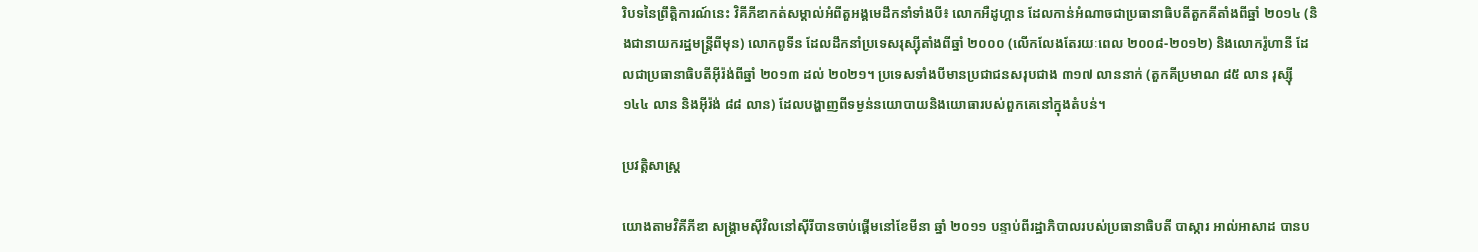រិបទនៃព្រឹត្តិការណ៍នេះ វិគីភីឌាកត់សម្គាល់អំពីតួអង្គមេដឹកនាំទាំងបី៖ លោកអឺដូហ្គាន ដែលកាន់អំណាចជាប្រធានាធិបតីតួកគីតាំងពីឆ្នាំ ២០១៤ (និងជានាយករដ្ឋមន្ត្រីពីមុន) លោកពូទីន ដែលដឹកនាំប្រទេសរុស្ស៊ីតាំងពីឆ្នាំ ២០០០ (លើកលែងតែរយៈពេល ២០០៨-២០១២) និងលោករ៉ូហានី ដែលជាប្រធានាធិបតីអ៊ីរ៉ង់ពីឆ្នាំ ២០១៣ ដល់ ២០២១។ ប្រទេសទាំងបីមានប្រជាជនសរុបជាង ៣១៧ លាននាក់ (តួកគីប្រមាណ ៨៥ លាន រុស្ស៊ី ១៤៤ លាន និងអ៊ីរ៉ង់ ៨៨ លាន) ដែលបង្ហាញពីទម្ងន់នយោបាយនិងយោធារបស់ពួកគេនៅក្នុងតំបន់។

ប្រវត្តិសាស្ត្រ

យោងតាមវិគីភីឌា សង្គ្រាមស៊ីវិលនៅស៊ីរីបានចាប់ផ្តើមនៅខែមីនា ឆ្នាំ ២០១១ បន្ទាប់ពីរដ្ឋាភិបាលរបស់ប្រធានាធិបតី បាស្ការ អាល់អាសាដ បានប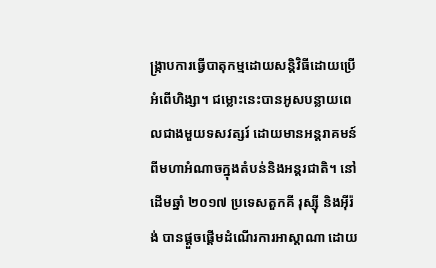ង្ក្រាបការធ្វើបាតុកម្មដោយសន្ដិវិធីដោយប្រើអំពើហិង្សា។ ជម្លោះនេះបានអូសបន្លាយពេលជាងមួយទសវត្សរ៍ ដោយមានអន្តរាគមន៍ពីមហាអំណាចក្នុងតំបន់និងអន្តរជាតិ។ នៅដើមឆ្នាំ ២០១៧ ប្រទេសតួកគី រុស្ស៊ី និងអ៊ីរ៉ង់ បានផ្តួចផ្តើមដំណើរការអាស្តាណា ដោយ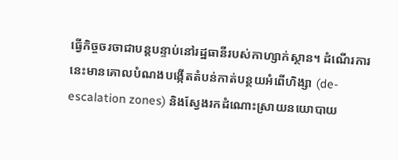ធ្វើកិច្ចចរចាជាបន្តបន្ទាប់នៅរដ្ឋធានីរបស់កាហ្សាក់ស្ថាន។ ដំណើរការនេះមានគោលបំណងបង្កើតតំបន់កាត់បន្ថយអំពើហិង្សា (de-escalation zones) និងស្វែងរកដំណោះស្រាយនយោបាយ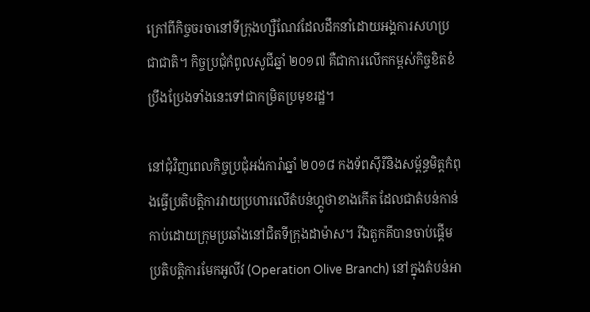ក្រៅពីកិច្ចចរចានៅទីក្រុងហ្សឺណែវដែលដឹកនាំដោយអង្គការសហប្រជាជាតិ។ កិច្ចប្រជុំកំពូលសូជីឆ្នាំ ២០១៧ គឺជាការលើកកម្ពស់កិច្ចខិតខំប្រឹងប្រែងទាំងនេះទៅជាកម្រិតប្រមុខរដ្ឋ។

នៅជុំវិញពេលកិច្ចប្រជុំអង់ការ៉ាឆ្នាំ ២០១៨ កងទ័ពស៊ីរីនិងសម្ព័ន្ធមិត្តកំពុងធ្វើប្រតិបត្តិការវាយប្រហារលើតំបន់ហ្គូថាខាងកើត ដែលជាតំបន់កាន់កាប់ដោយក្រុមប្រឆាំងនៅជិតទីក្រុងដាម៉ាស។ រីឯតួកគីបានចាប់ផ្តើមប្រតិបត្តិការមែកអូលីវ (Operation Olive Branch) នៅក្នុងតំបន់អា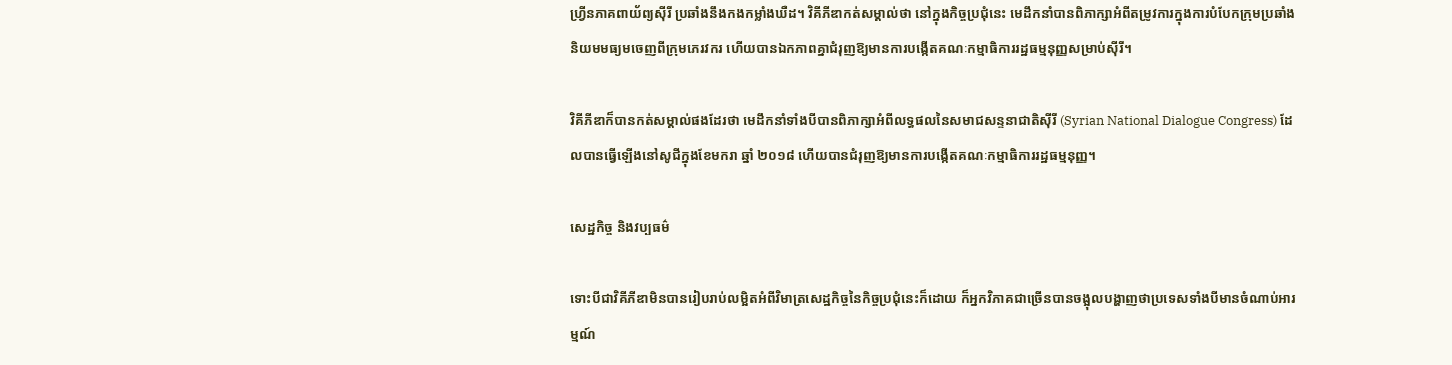ហ្វ្រីនភាគពាយ័ព្យស៊ីរី ប្រឆាំងនឹងកងកម្លាំងឃឺដ។ វិគីភីឌាកត់សម្គាល់ថា នៅក្នុងកិច្ចប្រជុំនេះ មេដឹកនាំបានពិភាក្សាអំពីតម្រូវការក្នុងការបំបែកក្រុមប្រឆាំងនិយមមធ្យមចេញពីក្រុមភេរវករ ហើយបានឯកភាពគ្នាជំរុញឱ្យមានការបង្កើតគណៈកម្មាធិការរដ្ឋធម្មនុញ្ញសម្រាប់ស៊ីរី។

វិគីភីឌាក៏បានកត់សម្គាល់ផងដែរថា មេដឹកនាំទាំងបីបានពិភាក្សាអំពីលទ្ធផលនៃសមាជសន្ទនាជាតិស៊ីរី (Syrian National Dialogue Congress) ដែលបានធ្វើឡើងនៅសូជីក្នុងខែមករា ឆ្នាំ ២០១៨ ហើយបានជំរុញឱ្យមានការបង្កើតគណៈកម្មាធិការរដ្ឋធម្មនុញ្ញ។

សេដ្ឋកិច្ច និងវប្បធម៌

ទោះបីជាវិគីភីឌាមិនបានរៀបរាប់លម្អិតអំពីវិមាត្រសេដ្ឋកិច្ចនៃកិច្ចប្រជុំនេះក៏ដោយ ក៏អ្នកវិភាគជាច្រើនបានចង្អុលបង្ហាញថាប្រទេសទាំងបីមានចំណាប់អារម្មណ៍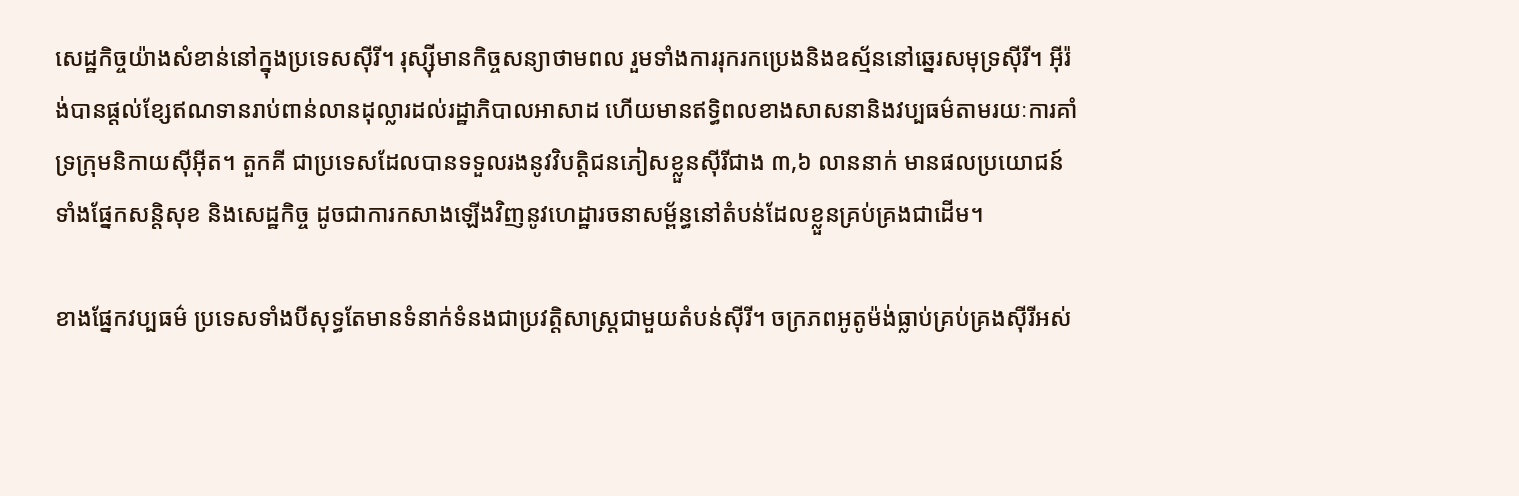សេដ្ឋកិច្ចយ៉ាងសំខាន់នៅក្នុងប្រទេសស៊ីរី។ រុស្ស៊ីមានកិច្ចសន្យាថាមពល រួមទាំងការរុករកប្រេងនិងឧស្ម័ននៅឆ្នេរសមុទ្រស៊ីរី។ អ៊ីរ៉ង់បានផ្តល់ខ្សែឥណទានរាប់ពាន់លានដុល្លារដល់រដ្ឋាភិបាលអាសាដ ហើយមានឥទ្ធិពលខាងសាសនានិងវប្បធម៌តាមរយៈការគាំទ្រក្រុមនិកាយស៊ីអ៊ីត។ តួកគី ជាប្រទេសដែលបានទទួលរងនូវវិបត្តិជនភៀសខ្លួនស៊ីរីជាង ៣,៦ លាននាក់ មានផលប្រយោជន៍ទាំងផ្នែកសន្តិសុខ និងសេដ្ឋកិច្ច ដូចជាការកសាងឡើងវិញនូវហេដ្ឋារចនាសម្ព័ន្ធនៅតំបន់ដែលខ្លួនគ្រប់គ្រងជាដើម។

ខាងផ្នែកវប្បធម៌ ប្រទេសទាំងបីសុទ្ធតែមានទំនាក់ទំនងជាប្រវត្តិសាស្ត្រជាមួយតំបន់ស៊ីរី។ ចក្រភពអូតូម៉ង់ធ្លាប់គ្រប់គ្រងស៊ីរីអស់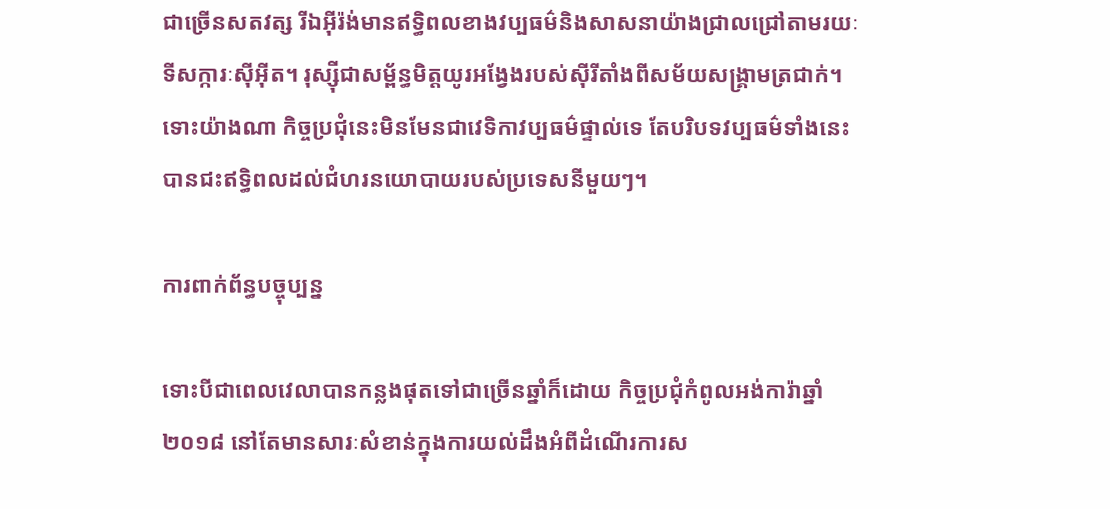ជាច្រើនសតវត្ស រីឯអ៊ីរ៉ង់មានឥទ្ធិពលខាងវប្បធម៌និងសាសនាយ៉ាងជ្រាលជ្រៅតាមរយៈទីសក្ការៈស៊ីអ៊ីត។ រុស្ស៊ីជាសម្ព័ន្ធមិត្តយូរអង្វែងរបស់ស៊ីរីតាំងពីសម័យសង្រ្គាមត្រជាក់។ ទោះយ៉ាងណា កិច្ចប្រជុំនេះមិនមែនជាវេទិកាវប្បធម៌ផ្ទាល់ទេ តែបរិបទវប្បធម៌ទាំងនេះបានជះឥទ្ធិពលដល់ជំហរនយោបាយរបស់ប្រទេសនីមួយៗ។

ការពាក់ព័ន្ធបច្ចុប្បន្ន

ទោះបីជាពេលវេលាបានកន្លងផុតទៅជាច្រើនឆ្នាំក៏ដោយ កិច្ចប្រជុំកំពូលអង់ការ៉ាឆ្នាំ ២០១៨ នៅតែមានសារៈសំខាន់ក្នុងការយល់ដឹងអំពីដំណើរការស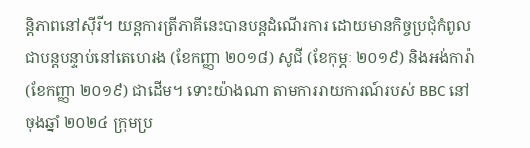ន្តិភាពនៅស៊ីរី។ យន្តការត្រីភាគីនេះបានបន្តដំណើរការ ដោយមានកិច្ចប្រជុំកំពូលជាបន្តបន្ទាប់នៅតេហេរង (ខែកញ្ញា ២០១៨) សូជី (ខែកុម្ភៈ ២០១៩) និងអង់ការ៉ា (ខែកញ្ញា ២០១៩) ជាដើម។ ទោះយ៉ាងណា តាមការរាយការណ៍របស់ BBC នៅចុងឆ្នាំ ២០២៤ ក្រុមប្រ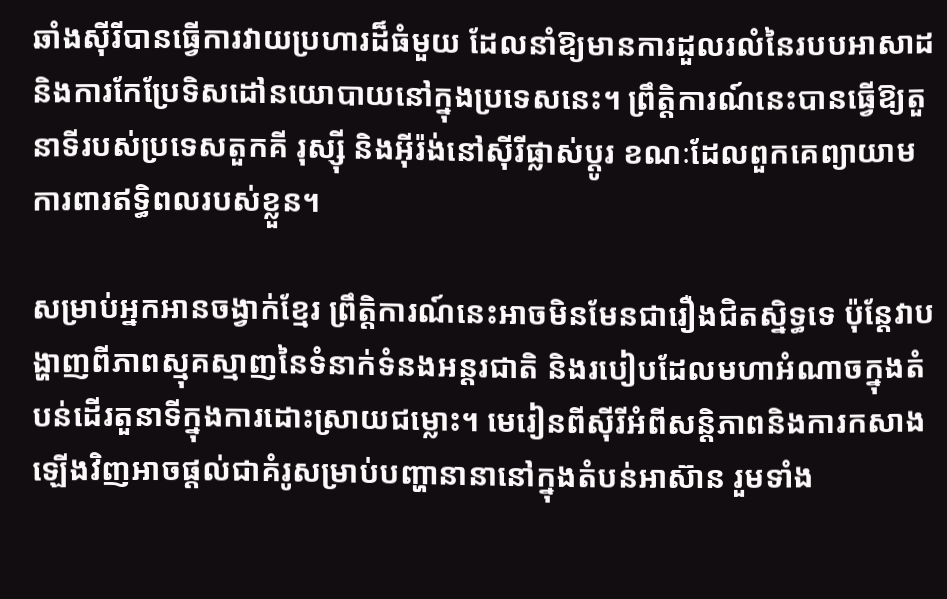ឆាំងស៊ីរីបានធ្វើការវាយប្រហារដ៏ធំមួយ ដែលនាំឱ្យមានការដួលរលំនៃរបបអាសាដ និងការកែប្រែទិសដៅនយោបាយនៅក្នុងប្រទេសនេះ។ ព្រឹត្តិការណ៍នេះបានធ្វើឱ្យតួនាទីរបស់ប្រទេសតួកគី រុស្ស៊ី និងអ៊ីរ៉ង់នៅស៊ីរីផ្លាស់ប្តូរ ខណៈដែលពួកគេព្យាយាមការពារឥទ្ធិពលរបស់ខ្លួន។

សម្រាប់អ្នកអានចង្វាក់ខ្មែរ ព្រឹត្តិការណ៍នេះអាចមិនមែនជារឿងជិតស្និទ្ធទេ ប៉ុន្តែវាបង្ហាញពីភាពស្មុគស្មាញនៃទំនាក់ទំនងអន្តរជាតិ និងរបៀបដែលមហាអំណាចក្នុងតំបន់ដើរតួនាទីក្នុងការដោះស្រាយជម្លោះ។ មេរៀនពីស៊ីរីអំពីសន្តិភាពនិងការកសាងឡើងវិញអាចផ្តល់ជាគំរូសម្រាប់បញ្ហានានានៅក្នុងតំបន់អាស៊ាន រួមទាំង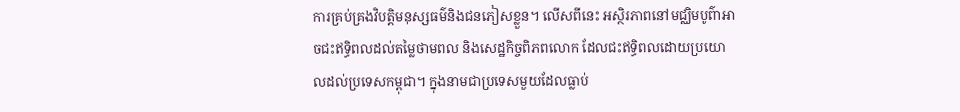ការគ្រប់គ្រងវិបត្តិមនុស្សធម៌និងជនភៀសខ្លួន។ លើសពីនេះ អស្ថិរភាពនៅមជ្ឈិមបូព៌ាអាចជះឥទ្ធិពលដល់តម្លៃថាមពល និងសេដ្ឋកិច្ចពិភពលោក ដែលជះឥទ្ធិពលដោយប្រយោលដល់ប្រទេសកម្ពុជា។ ក្នុងនាមជាប្រទេសមួយដែលធ្លាប់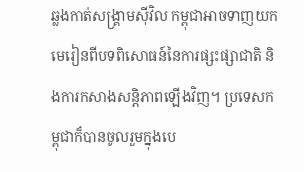ឆ្លងកាត់សង្គ្រាមស៊ីវិល កម្ពុជាអាចទាញយកមេរៀនពីបទពិសោធន៍នៃការផ្សះផ្សាជាតិ និងការកសាងសន្តិភាពឡើងវិញ។ ប្រទេសកម្ពុជាក៏បានចូលរួមក្នុងបេ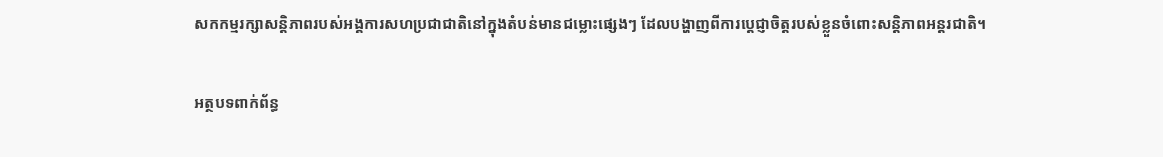សកកម្មរក្សាសន្តិភាពរបស់អង្គការសហប្រជាជាតិនៅក្នុងតំបន់មានជម្លោះផ្សេងៗ ដែលបង្ហាញពីការប្តេជ្ញាចិត្តរបស់ខ្លួនចំពោះសន្តិភាពអន្តរជាតិ។

អត្ថបទពាក់ព័ន្ធ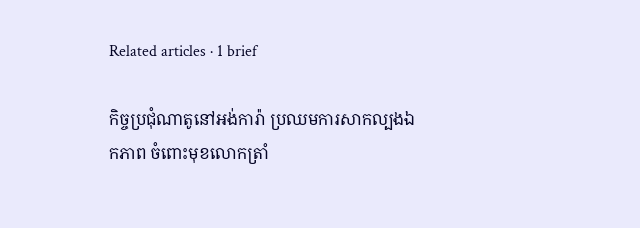Related articles · 1 brief

កិច្ចប្រជុំណាតូនៅអង់ការ៉ា ប្រឈមការសាកល្បងឯកភាព ចំពោះមុខលោកត្រាំ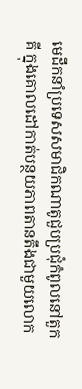មេដឹកនាំប្រទេសសមាជិកណាតូជួបប្រជុំកំពូលនៅតួកគី ក្នុងគោលដៅកាត់បន្ថយភាពតានតឹងជាមួយលោក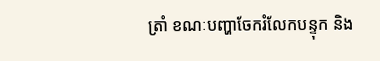ត្រាំ ខណៈបញ្ហាចែករំលែកបន្ទុក និង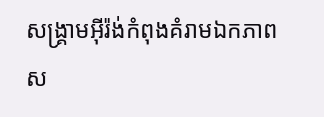សង្គ្រាមអ៊ីរ៉ង់កំពុងគំរាមឯកភាពស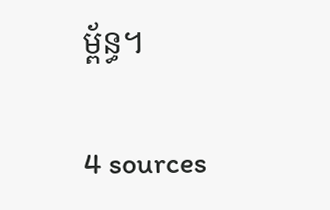ម្ព័ន្ធ។

4 sources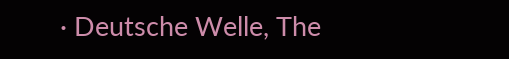· Deutsche Welle, The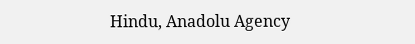Hindu, Anadolu Agency